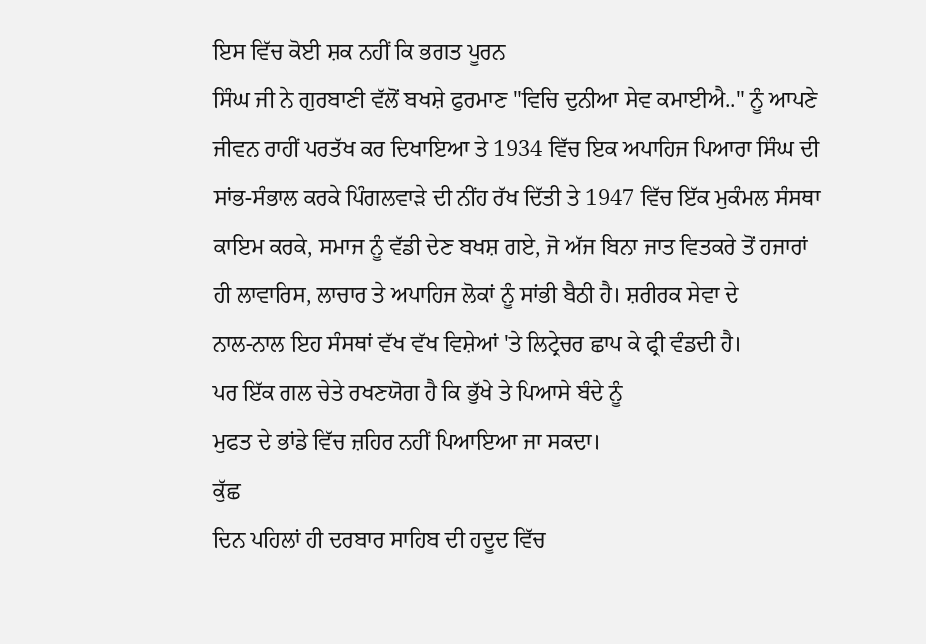ਇਸ ਵਿੱਚ ਕੋਈ ਸ਼ਕ ਨਹੀਂ ਕਿ ਭਗਤ ਪੂਰਨ
ਸਿੰਘ ਜੀ ਨੇ ਗੁਰਬਾਣੀ ਵੱਲੋਂ ਬਖਸ਼ੇ ਫੁਰਮਾਣ "ਵਿਚਿ ਦੁਨੀਆ ਸੇਵ ਕਮਾਈਐ.." ਨੂੰ ਆਪਣੇ
ਜੀਵਨ ਰਾਹੀਂ ਪਰਤੱਖ ਕਰ ਦਿਖਾਇਆ ਤੇ 1934 ਵਿੱਚ ਇਕ ਅਪਾਹਿਜ ਪਿਆਰਾ ਸਿੰਘ ਦੀ
ਸਾਂਭ-ਸੰਭਾਲ ਕਰਕੇ ਪਿੰਗਲਵਾੜੇ ਦੀ ਨੀਂਹ ਰੱਖ ਦਿੱਤੀ ਤੇ 1947 ਵਿੱਚ ਇੱਕ ਮੁਕੰਮਲ ਸੰਸਥਾ
ਕਾਇਮ ਕਰਕੇ, ਸਮਾਜ ਨੂੰ ਵੱਡੀ ਦੇਣ ਬਖਸ਼ ਗਏ, ਜੋ ਅੱਜ ਬਿਨਾ ਜਾਤ ਵਿਤਕਰੇ ਤੋਂ ਹਜਾਰਾਂ
ਹੀ ਲਾਵਾਰਿਸ, ਲਾਚਾਰ ਤੇ ਅਪਾਹਿਜ ਲੋਕਾਂ ਨੂੰ ਸਾਂਭੀ ਬੈਠੀ ਹੈ। ਸ਼ਰੀਰਕ ਸੇਵਾ ਦੇ
ਨਾਲ-ਨਾਲ ਇਹ ਸੰਸਥਾਂ ਵੱਖ ਵੱਖ ਵਿਸ਼ੇਆਂ 'ਤੇ ਲਿਟ੍ਰੇਚਰ ਛਾਪ ਕੇ ਫ੍ਰੀ ਵੰਡਦੀ ਹੈ।
ਪਰ ਇੱਕ ਗਲ ਚੇਤੇ ਰਖਣਯੋਗ ਹੈ ਕਿ ਭੁੱਖੇ ਤੇ ਪਿਆਸੇ ਬੰਦੇ ਨੂੰ
ਮੁਫਤ ਦੇ ਭਾਂਡੇ ਵਿੱਚ ਜ਼ਹਿਰ ਨਹੀਂ ਪਿਆਇਆ ਜਾ ਸਕਦਾ।
ਕੁੱਛ
ਦਿਨ ਪਹਿਲਾਂ ਹੀ ਦਰਬਾਰ ਸਾਹਿਬ ਦੀ ਹਦੂਦ ਵਿੱਚ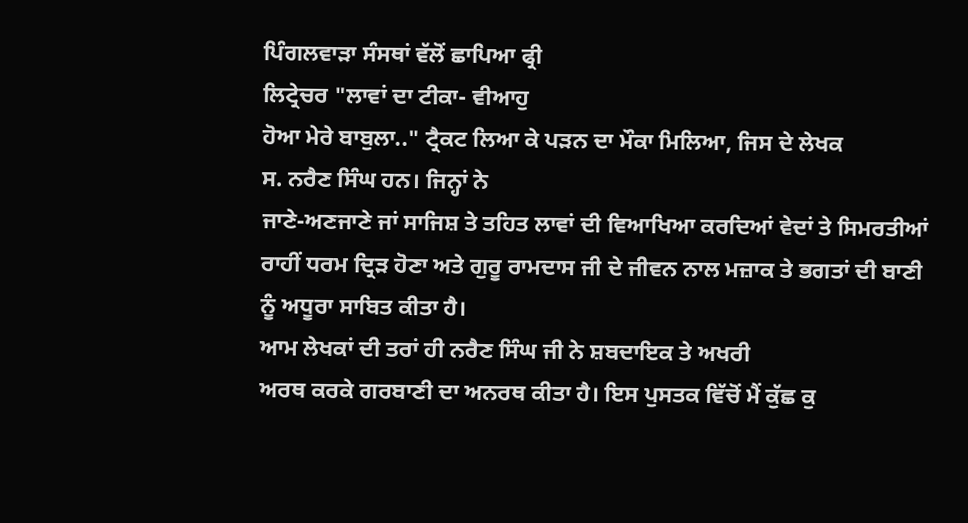ਪਿੰਗਲਵਾੜਾ ਸੰਸਥਾਂ ਵੱਲੋਂ ਛਾਪਿਆ ਫ੍ਰੀ
ਲਿਟ੍ਰੇਚਰ "ਲਾਵਾਂ ਦਾ ਟੀਕਾ- ਵੀਆਹੁ
ਹੋਆ ਮੇਰੇ ਬਾਬੁਲਾ.." ਟ੍ਰੈਕਟ ਲਿਆ ਕੇ ਪੜਨ ਦਾ ਮੌਕਾ ਮਿਲਿਆ, ਜਿਸ ਦੇ ਲੇਖਕ
ਸ. ਨਰੈਣ ਸਿੰਘ ਹਨ। ਜਿਨ੍ਹਾਂ ਨੇ
ਜਾਣੇ-ਅਣਜਾਣੇ ਜਾਂ ਸਾਜਿਸ਼ ਤੇ ਤਹਿਤ ਲਾਵਾਂ ਦੀ ਵਿਆਖਿਆ ਕਰਦਿਆਂ ਵੇਦਾਂ ਤੇ ਸਿਮਰਤੀਆਂ
ਰਾਹੀਂ ਧਰਮ ਦ੍ਰਿੜ ਹੋਣਾ ਅਤੇ ਗੁਰੂ ਰਾਮਦਾਸ ਜੀ ਦੇ ਜੀਵਨ ਨਾਲ ਮਜ਼ਾਕ ਤੇ ਭਗਤਾਂ ਦੀ ਬਾਣੀ
ਨੂੰ ਅਧੂਰਾ ਸਾਬਿਤ ਕੀਤਾ ਹੈ।
ਆਮ ਲੇਖਕਾਂ ਦੀ ਤਰਾਂ ਹੀ ਨਰੈਣ ਸਿੰਘ ਜੀ ਨੇ ਸ਼ਬਦਾਇਕ ਤੇ ਅਖਰੀ
ਅਰਥ ਕਰਕੇ ਗਰਬਾਣੀ ਦਾ ਅਨਰਥ ਕੀਤਾ ਹੈ। ਇਸ ਪੁਸਤਕ ਵਿੱਚੋਂ ਮੈਂ ਕੁੱਛ ਕੁ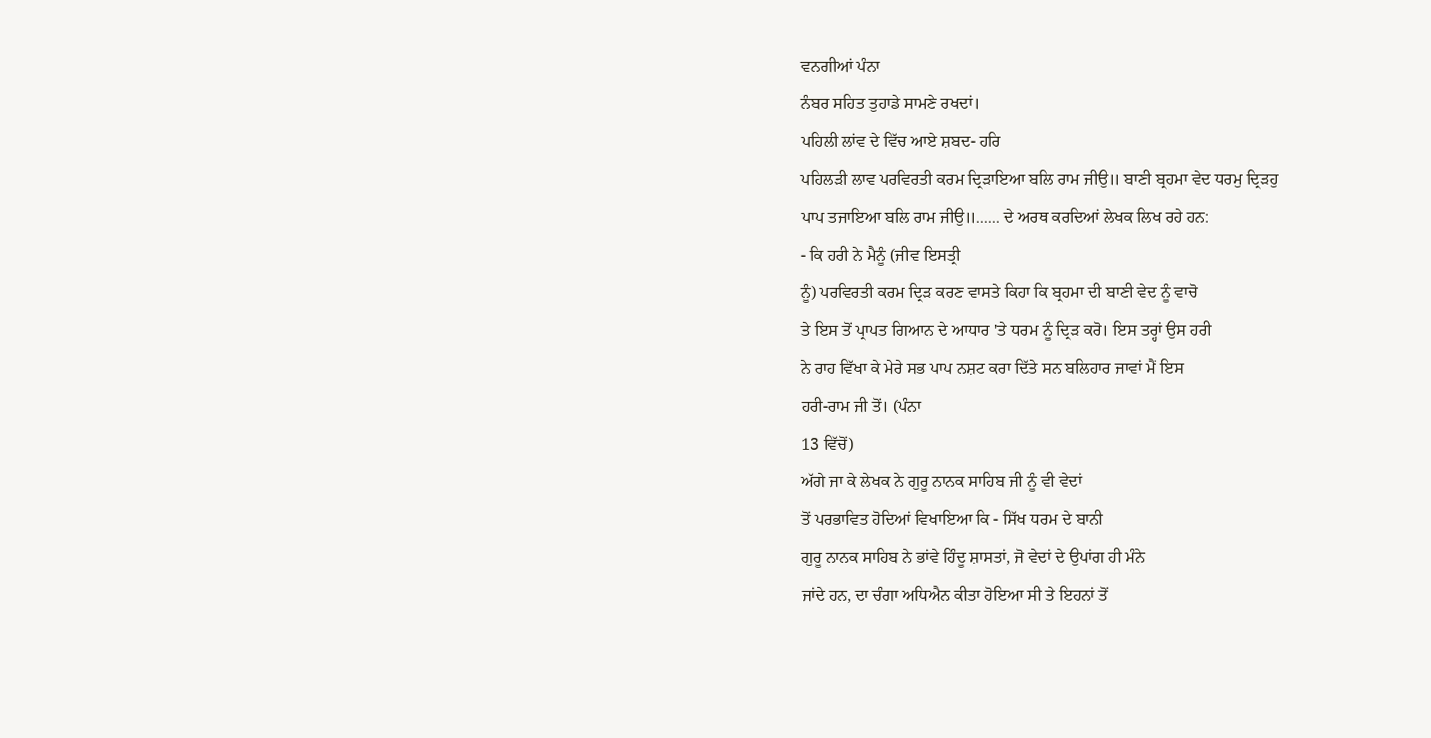ਵਨਗੀਆਂ ਪੰਨਾ
ਨੰਬਰ ਸਹਿਤ ਤੁਹਾਡੇ ਸਾਮਣੇ ਰਖਦਾਂ।
ਪਹਿਲੀ ਲਾਂਵ ਦੇ ਵਿੱਚ ਆਏ ਸ਼ਬਦ- ਹਰਿ
ਪਹਿਲੜੀ ਲਾਵ ਪਰਵਿਰਤੀ ਕਰਮ ਦ੍ਰਿੜਾਇਆ ਬਲਿ ਰਾਮ ਜੀਉ॥ ਬਾਣੀ ਬ੍ਰਹਮਾ ਵੇਦ ਧਰਮੁ ਦ੍ਰਿੜਹੁ
ਪਾਪ ਤਜਾਇਆ ਬਲਿ ਰਾਮ ਜੀਉ॥...... ਦੇ ਅਰਥ ਕਰਦਿਆਂ ਲੇਖਕ ਲਿਖ ਰਹੇ ਹਨ:
- ਕਿ ਹਰੀ ਨੇ ਮੈਨੂੰ (ਜੀਵ ਇਸਤ੍ਰੀ
ਨੂੰ) ਪਰਵਿਰਤੀ ਕਰਮ ਦ੍ਰਿੜ ਕਰਣ ਵਾਸਤੇ ਕਿਹਾ ਕਿ ਬ੍ਰਹਮਾ ਦੀ ਬਾਣੀ ਵੇਦ ਨੂੰ ਵਾਚੋ
ਤੇ ਇਸ ਤੋਂ ਪ੍ਰਾਪਤ ਗਿਆਨ ਦੇ ਆਧਾਰ 'ਤੇ ਧਰਮ ਨੂੰ ਦ੍ਰਿੜ ਕਰੋ। ਇਸ ਤਰ੍ਹਾਂ ਉਸ ਹਰੀ
ਨੇ ਰਾਹ ਵਿੱਖਾ ਕੇ ਮੇਰੇ ਸਭ ਪਾਪ ਨਸ਼ਟ ਕਰਾ ਦਿੱਤੇ ਸਨ ਬਲਿਹਾਰ ਜਾਵਾਂ ਮੈਂ ਇਸ
ਹਰੀ-ਰਾਮ ਜੀ ਤੋਂ। (ਪੰਨਾ
13 ਵਿੱਚੋਂ)
ਅੱਗੇ ਜਾ ਕੇ ਲੇਖਕ ਨੇ ਗੁਰੂ ਨਾਨਕ ਸਾਹਿਬ ਜੀ ਨੂੰ ਵੀ ਵੇਦਾਂ
ਤੋਂ ਪਰਭਾਵਿਤ ਹੋਦਿਆਂ ਵਿਖਾਇਆ ਕਿ - ਸਿੱਖ ਧਰਮ ਦੇ ਬਾਨੀ
ਗੁਰੂ ਨਾਨਕ ਸਾਹਿਬ ਨੇ ਭਾਂਵੇ ਹਿੰਦੂ ਸ਼ਾਸਤਾਂ, ਜੋ ਵੇਦਾਂ ਦੇ ਉਪਾਂਗ ਹੀ ਮੰਨੇ
ਜਾਂਦੇ ਹਨ, ਦਾ ਚੰਗਾ ਅਧਿਐਨ ਕੀਤਾ ਹੋਇਆ ਸੀ ਤੇ ਇਹਨਾਂ ਤੋਂ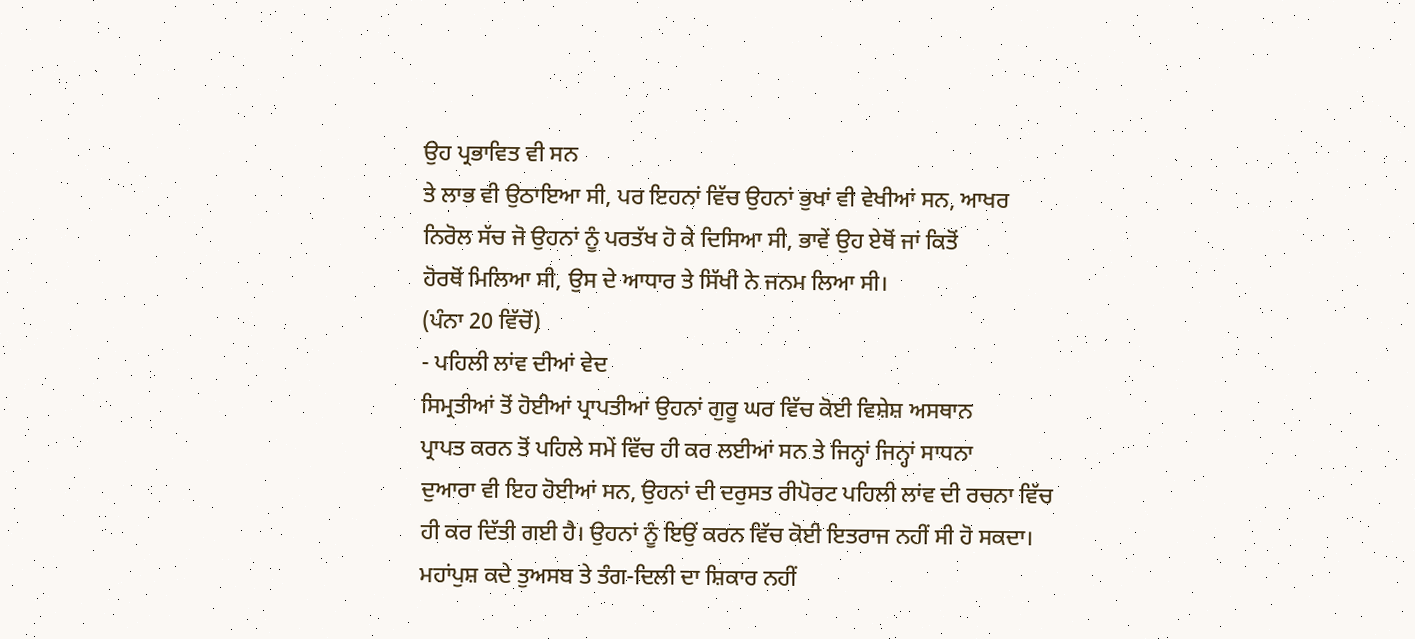ਉਹ ਪ੍ਰਭਾਵਿਤ ਵੀ ਸਨ
ਤੇ ਲਾਭ ਵੀ ਉਠਾਇਆ ਸੀ, ਪਰ ਇਹਨਾਂ ਵਿੱਚ ਉਹਨਾਂ ਭੁਖਾਂ ਵੀ ਵੇਖੀਆਂ ਸਨ, ਆਖਰ
ਨਿਰੋਲ ਸੱਚ ਜੋ ਉਹਨਾਂ ਨੂੰ ਪਰਤੱਖ ਹੋ ਕੇ ਦਿਸਿਆ ਸੀ, ਭਾਵੇਂ ਉਹ ਏਥੋਂ ਜਾਂ ਕਿਤੋਂ
ਹੋਰਥੋਂ ਮਿਲਿਆ ਸੀ, ਉਸ ਦੇ ਆਧਾਰ ਤੇ ਸਿੱਖੀ ਨੇ ਜਨਮ ਲਿਆ ਸੀ।
(ਪੰਨਾ 20 ਵਿੱਚੋਂ)
- ਪਹਿਲੀ ਲਾਂਵ ਦੀਆਂ ਵੇਦ
ਸਿਮ੍ਰਤੀਆਂ ਤੋਂ ਹੋਈਆਂ ਪ੍ਰਾਪਤੀਆਂ ਉਹਨਾਂ ਗੁਰੂ ਘਰ ਵਿੱਚ ਕੋਈ ਵਿਸ਼ੇਸ਼ ਅਸਥਾਨ
ਪ੍ਰਾਪਤ ਕਰਨ ਤੋਂ ਪਹਿਲੇ ਸਮੇਂ ਵਿੱਚ ਹੀ ਕਰ ਲਈਆਂ ਸਨ ਤੇ ਜਿਨ੍ਹਾਂ ਜਿਨ੍ਹਾਂ ਸਾਧਨਾ
ਦੁਆਰਾ ਵੀ ਇਹ ਹੋਈਆਂ ਸਨ, ਉਹਨਾਂ ਦੀ ਦਰੁਸਤ ਰੀਪੋਰਟ ਪਹਿਲੀ ਲਾਂਵ ਦੀ ਰਚਨਾ ਵਿੱਚ
ਹੀ ਕਰ ਦਿੱਤੀ ਗਈ ਹੈ। ਉਹਨਾਂ ਨੂੰ ਇਉਂ ਕਰਨ ਵਿੱਚ ਕੋਈ ਇਤਰਾਜ ਨਹੀਂ ਸੀ ਹੋ ਸਕਦਾ।
ਮਹਾਂਪੁਸ਼ ਕਦੇ ਤੁਅਸਬ ਤੇ ਤੰਗ-ਦਿਲੀ ਦਾ ਸ਼ਿਕਾਰ ਨਹੀਂ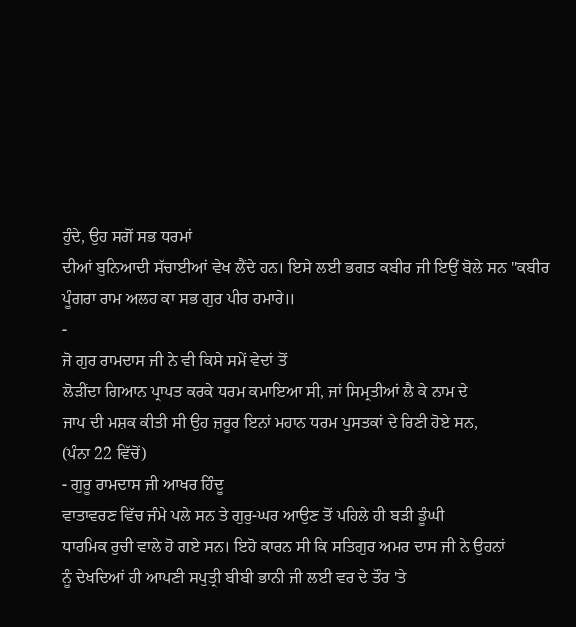ਹੁੰਦੇ, ਉਹ ਸਗੋਂ ਸਭ ਧਰਮਾਂ
ਦੀਆਂ ਬੁਨਿਆਦੀ ਸੱਚਾਈਆਂ ਵੇਖ ਲੈਂਦੇ ਹਨ। ਇਸੇ ਲਈ ਭਗਤ ਕਬੀਰ ਜੀ ਇਉਂ ਬੋਲੇ ਸਨ "ਕਬੀਰ
ਪੂੰਗਰਾ ਰਾਮ ਅਲਹ ਕਾ ਸਭ ਗੁਰ ਪੀਰ ਹਮਾਰੇ॥
-
ਜੋ ਗੁਰ ਰਾਮਦਾਸ ਜੀ ਨੇ ਵੀ ਕਿਸੇ ਸਮੇਂ ਵੇਦਾਂ ਤੋਂ
ਲੋੜੀਂਦਾ ਗਿਆਨ ਪ੍ਰਾਪਤ ਕਰਕੇ ਧਰਮ ਕਮਾਇਆ ਸੀ, ਜਾਂ ਸਿਮ੍ਰਤੀਆਂ ਲੈ ਕੇ ਨਾਮ ਦੇ
ਜਾਪ ਦੀ ਮਸ਼ਕ ਕੀਤੀ ਸੀ ਉਹ ਜ਼ਰੂਰ ਇਨਾਂ ਮਹਾਨ ਧਰਮ ਪੁਸਤਕਾਂ ਦੇ ਰਿਣੀ ਹੋਏ ਸਨ,
(ਪੰਨਾ 22 ਵਿੱਚੋਂ)
- ਗੁਰੂ ਰਾਮਦਾਸ ਜੀ ਆਖਰ ਹਿੰਦੂ
ਵਾਤਾਵਰਣ ਵਿੱਚ ਜੰਮੇ ਪਲੇ ਸਨ ਤੇ ਗੁਰੁ-ਘਰ ਆਉਣ ਤੋਂ ਪਹਿਲੇ ਹੀ ਬੜੀ ਡੂੰਘੀ
ਧਾਰਮਿਕ ਰੁਚੀ ਵਾਲੇ ਹੋ ਗਏ ਸਨ। ਇਹੋ ਕਾਰਨ ਸੀ ਕਿ ਸਤਿਗੁਰ ਅਮਰ ਦਾਸ ਜੀ ਨੇ ਉਹਨਾਂ
ਨੂੰ ਦੇਖਦਿਆਂ ਹੀ ਆਪਣੀ ਸਪੁਤ੍ਰੀ ਬੀਬੀ ਭਾਨੀ ਜੀ ਲਈ ਵਰ ਦੇ ਤੌਰ 'ਤੇ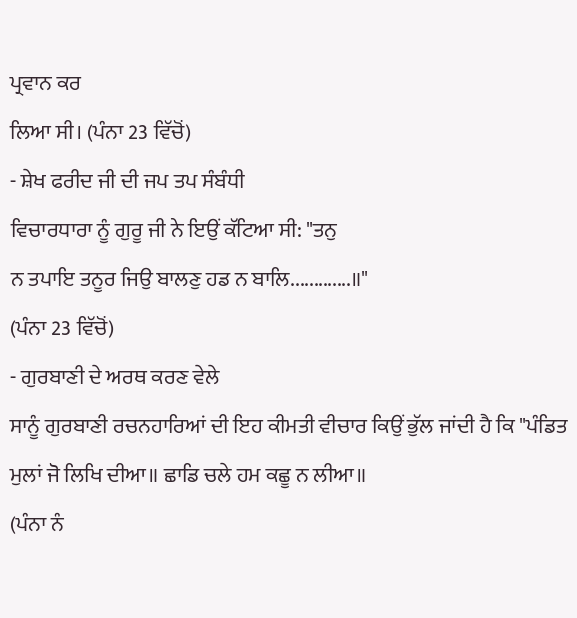ਪ੍ਰਵਾਨ ਕਰ
ਲਿਆ ਸੀ। (ਪੰਨਾ 23 ਵਿੱਚੋਂ)
- ਸ਼ੇਖ ਫਰੀਦ ਜੀ ਦੀ ਜਪ ਤਪ ਸੰਬੰਧੀ
ਵਿਚਾਰਧਾਰਾ ਨੂੰ ਗੁਰੂ ਜੀ ਨੇ ਇਉਂ ਕੱਟਿਆ ਸੀ: "ਤਨੁ
ਨ ਤਪਾਇ ਤਨੂਰ ਜਿਉ ਬਾਲਣੁ ਹਡ ਨ ਬਾਲਿ.............॥"
(ਪੰਨਾ 23 ਵਿੱਚੋਂ)
- ਗੁਰਬਾਣੀ ਦੇ ਅਰਥ ਕਰਣ ਵੇਲੇ
ਸਾਨੂੰ ਗੁਰਬਾਣੀ ਰਚਨਹਾਰਿਆਂ ਦੀ ਇਹ ਕੀਮਤੀ ਵੀਚਾਰ ਕਿਉਂ ਭੁੱਲ ਜਾਂਦੀ ਹੈ ਕਿ "ਪੰਡਿਤ
ਮੁਲਾਂ ਜੋ ਲਿਖਿ ਦੀਆ॥ ਛਾਡਿ ਚਲੇ ਹਮ ਕਛੂ ਨ ਲੀਆ॥
(ਪੰਨਾ ਨੰ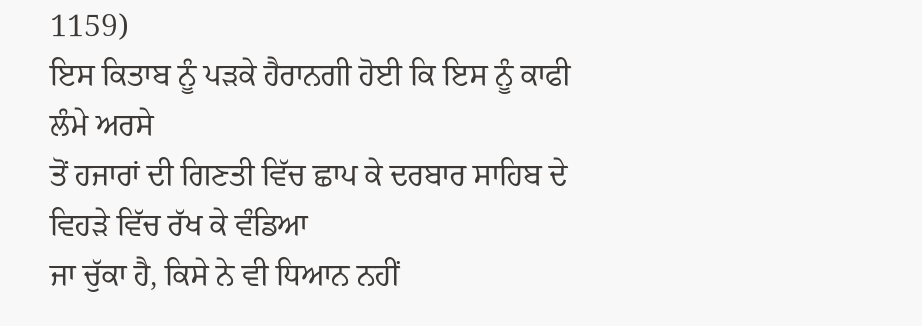1159)
ਇਸ ਕਿਤਾਬ ਨੂੰ ਪੜਕੇ ਹੈਰਾਨਗੀ ਹੋਈ ਕਿ ਇਸ ਨੂੰ ਕਾਫੀ ਲੰਮੇ ਅਰਸੇ
ਤੋਂ ਹਜਾਰਾਂ ਦੀ ਗਿਣਤੀ ਵਿੱਚ ਛਾਪ ਕੇ ਦਰਬਾਰ ਸਾਹਿਬ ਦੇ ਵਿਹੜੇ ਵਿੱਚ ਰੱਖ ਕੇ ਵੰਡਿਆ
ਜਾ ਚੁੱਕਾ ਹੈ, ਕਿਸੇ ਨੇ ਵੀ ਧਿਆਨ ਨਹੀਂ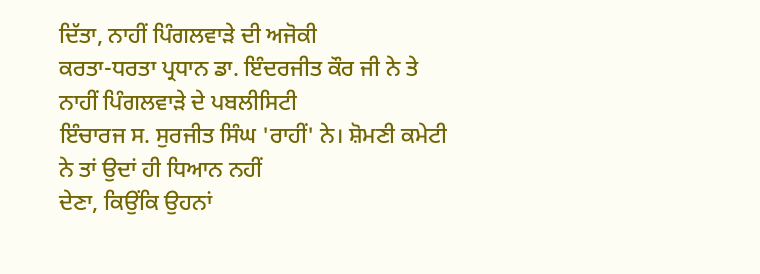ਦਿੱਤਾ, ਨਾਹੀਂ ਪਿੰਗਲਵਾੜੇ ਦੀ ਅਜੋਕੀ
ਕਰਤਾ-ਧਰਤਾ ਪ੍ਰਧਾਨ ਡਾ. ਇੰਦਰਜੀਤ ਕੌਰ ਜੀ ਨੇ ਤੇ ਨਾਹੀਂ ਪਿੰਗਲਵਾੜੇ ਦੇ ਪਬਲੀਸਿਟੀ
ਇੰਚਾਰਜ ਸ. ਸੁਰਜੀਤ ਸਿੰਘ 'ਰਾਹੀਂ' ਨੇ। ਸ਼ੋਮਣੀ ਕਮੇਟੀ ਨੇ ਤਾਂ ਉਦਾਂ ਹੀ ਧਿਆਨ ਨਹੀਂ
ਦੇਣਾ, ਕਿਉਂਕਿ ਉਹਨਾਂ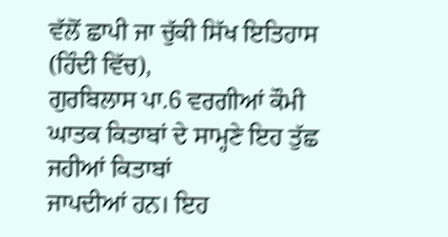ਵੱਲੋਂ ਛਾਪੀ ਜਾ ਚੁੱਕੀ ਸਿੱਖ ਇਤਿਹਾਸ (ਹਿੰਦੀ ਵਿੱਚ),
ਗੁਰਬਿਲਾਸ ਪਾ.6 ਵਰਗੀਆਂ ਕੌਮੀ ਘਾਤਕ ਕਿਤਾਬਾਂ ਦੇ ਸਾਮ੍ਹਣੇ ਇਹ ਤੁੱਛ ਜਹੀਆਂ ਕਿਤਾਬਾਂ
ਜਾਪਦੀਆਂ ਹਨ। ਇਹ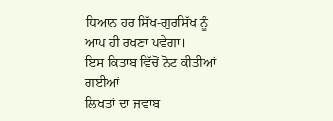ਧਿਆਨ ਹਰ ਸਿੱਖ-ਗੁਰਸਿੱਖ ਨੂੰ ਆਪ ਹੀ ਰਖਣਾ ਪਵੇਗਾ।
ਇਸ ਕਿਤਾਬ ਵਿੱਚੋਂ ਨੋਟ ਕੀਤੀਆਂ ਗਈਆਂ
ਲਿਖਤਾਂ ਦਾ ਜਵਾਬ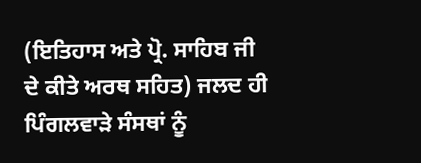(ਇਤਿਹਾਸ ਅਤੇ ਪ੍ਰੋ. ਸਾਹਿਬ ਜੀ ਦੇ ਕੀਤੇ ਅਰਥ ਸਹਿਤ) ਜਲਦ ਹੀ
ਪਿੰਗਲਵਾੜੇ ਸੰਸਥਾਂ ਨੂੰ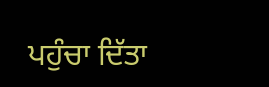ਪਹੁੰਚਾ ਦਿੱਤਾ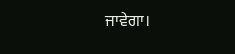ਜਾਵੇਗਾ।